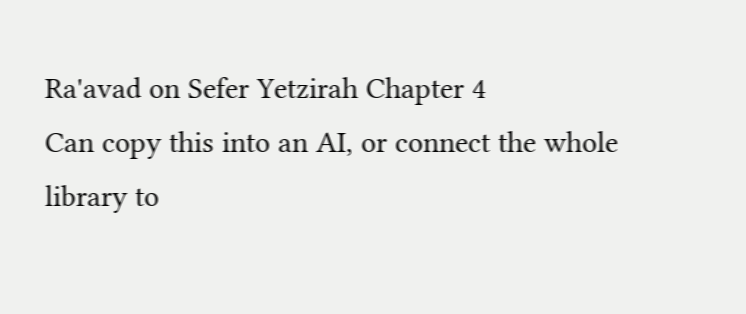Ra'avad on Sefer Yetzirah Chapter 4
Can copy this into an AI, or connect the whole library to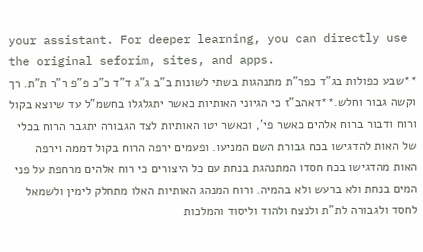your assistant. For deeper learning, you can directly use the original seforim, sites, and apps.
**שבע כפולות בג"ד כפר"ת מתנהגות בשתי לשונות ב"ב ג"ג ד"ד כ"כ פ"פ ר"ר ת"ת. רך וקשה גבור וחלש.**דאהב"ז כי הגיוני האותיות כאשר יתגלגלו בחשמ"ל עד שיוצא בקול ורוח ודבור ברוח אלהים כאשר פי', וכאשר יטו האותיות לצד הגבורה יתגבר הרוח בכלי של האות להדגישו בכח גבורת השם המניעו. ופעמים ירפה הרוח בקול דממה וירפה האות מהדגישו בכח חסדו המתנהגת בנחת עם כל היצורים כי רוח אלהים מרחפת על פני המים בנחת ולא ברעש ולא בהמיה. ורוח המנהג האותיות האלו מתחלק לימין ולשמאל לחסד ולגבורה לת"ת ולנצח ולהוד וליסוד והמלכות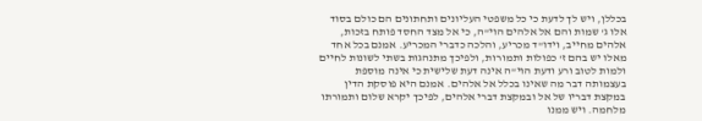בכללן, ויש לך לדעת כי כל משפטי העליונים ותחתונים הם כולם בסוד אלו ג' שמות והם אל אלהים הוי"ה, כי אל מצד החסד פותח בזכות, אלהים מחייב, וידו"ד מכריע, והלכה כדברי המכריע. אמנם בכל אחד מאלו יש בהם ז' כפולות ותמורות, ולפיכך מתנהגות בשתי לשונות לחיים ולמות לטוב ורע ודעת הוי"ה אינה דעת שלישית כי אינה מוספת בעצמותה דבר מה שאינו בכלל אל אלהים. אמנם היא פוסקת הדין במקצת דבריו של אל ובמקצת דברי אלהים, לפיכך יקרא שלום ותמורתו מלחמה. ויש ממנו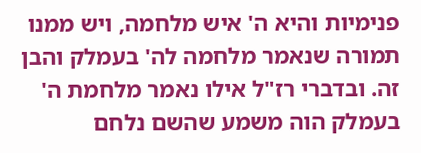פנימיות והיא ה' איש מלחמה, ויש ממנו תמורה שנאמר מלחמה לה' בעמלק והבן זה. ובדברי רז"ל אילו נאמר מלחמת ה' בעמלק הוה משמע שהשם נלחם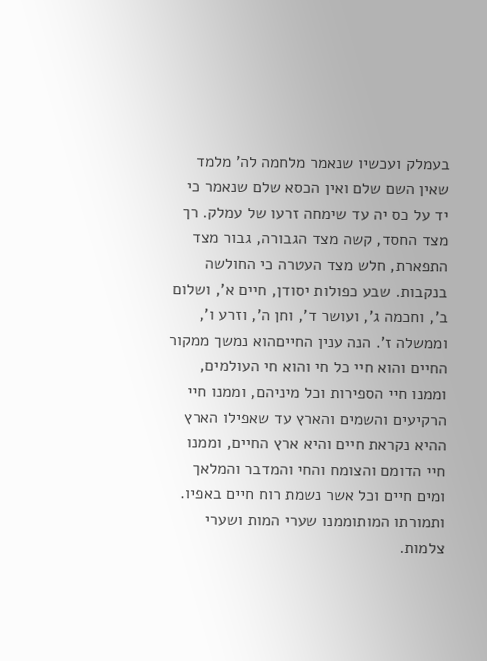בעמלק ועכשיו שנאמר מלחמה לה' מלמד שאין השם שלם ואין הכסא שלם שנאמר כי יד על כס יה עד שימחה זרעו של עמלק. רך מצד החסד, קשה מצד הגבורה, גבור מצד התפארת, חלש מצד העטרה כי החולשה בנקבות. שבע כפולות יסודן, חיים א', ושלום ב', וחכמה ג', ועושר ד', וחן ה', וזרע ו', וממשלה ז'. הנה ענין החייםהוא נמשך ממקור החיים והוא חיי כל חי והוא חי העולמים, וממנו חיי הספירות וכל מיניהם, וממנו חיי הרקיעים והשמים והארץ עד שאפילו הארץ ההיא נקראת חיים והיא ארץ החיים, וממנו חיי הדומם והצומח והחי והמדבר והמלאך ומים חיים וכל אשר נשמת רוח חיים באפיו. ותמורתו המותוממנו שערי המות ושערי צלמות.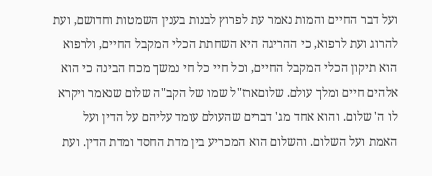ועל דבר החיים והמות נאמר עת לפרוץ לבנות בענין השמטות וחדושם, ועת להרוג ועת לרפוא, כי ההריגה היא השחתת הכלי המקבל החיים, ולרפוא הוא תיקון הכלי המקבל החיים, וכל חיי כל חי נמשך מכח הבינה כי הוא אלהים חיים ומלך עולם. שלוםארז"ל שמו של הקב"ה שלום שנאמר ויקרא לו ה' שלום. והוא אחד מג' דברים שהעולם עומד עליהם על הדין ועל האמת ועל השלום. והשלום הוא המכריע בין מדת החסד ומדת הדין. ועת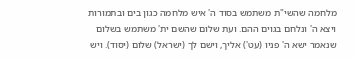מלחמה שהשי"ת משתמש בסוד ה' איש מלחמה כגון בים ובתמורות ויצא ה' ונלחם בגוים ההם. ועת שלום שהשם ית' משתמש בשלום שנאמר ישא ה' פניו (עט') אליך, וישם לך (ישראל) שלום (יסוד). ויש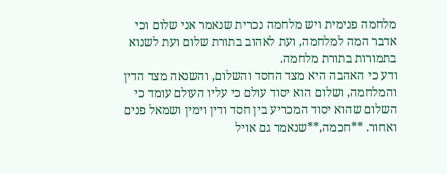מלחמה פנימית ויש מלחמה נכרית שנאמר אני שלום וכי אדבר המה למלחמה, ועת לאהוב בתורת שלום ועת לשנוא בתמורות בתורת מלחמה.
ודע כי האהבה היא מצד החסד והשלום, והשנאה מצד הדין והמלחמה, ושלום הוא יסוד עולם כי עליו העולם עומד כי השלום שהוא יסוד המכריע בין חסד ודין וימין ושמאל פנים ואחור. **חכמה,**שנאמר גם אויל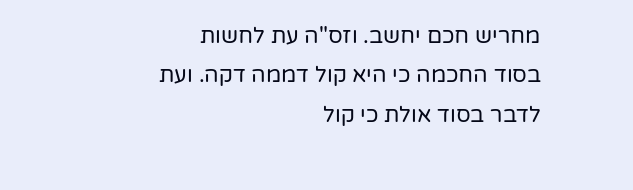מחריש חכם יחשב. וזס"ה עת לחשות בסוד החכמה כי היא קול דממה דקה. ועת לדבר בסוד אולת כי קול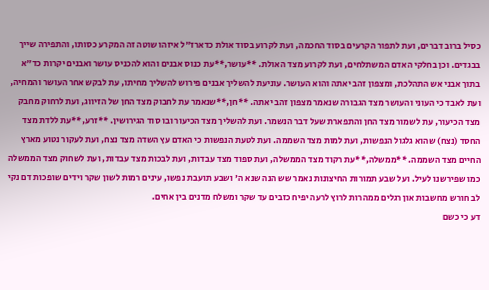כסיל ברוב דברים, ועת לתפור הקרעים בסוד החכמה, ועת לקרוע בסוד אולת כדארז"ל איזהו שוטה זה המקרע כסותו, והתפירה שייך בבגדים. וכן בחלקי האדם המשתלחים, ועת לקרוע מצד האולת. **עושר,**עת כנוס אבנים והוא להכניס עושר ואבנים יקרות כד"א בתוך אבני אש התהלכת, ומצפון זהב יאתה והוא העושר. עוניעת להשליך אבנים פירוש להשליך מחיתו, עת לבקש אחר העושר והמחיה, ועת לאבד כי העוני והעושר מצד הגבורה שנאמר מצפון זהב יאתה. **חן,**שנאמר עת לחבוק מצד החן של הזיווג, ועת לרחוק מחבק מצד הכיעור, עת לשמור מצד החן והתפארת שעל דבר הנשמר. ועת להשליך מצד הכיעור ובו סוד הגירושין. **זרע,**עת ללדת מצד החסד (נצח) שהוא גלגול הנפשות, ועת למות מצד השממה. ועת לטעת הנפשות כי האדם עץ השדה מצד נצח, ועת לעקור נטוע מארץ החיים מצד השממה. **ממשלה,**עת רקוד מצד הממשלה, ועת ספוד מצד עבדות, ועת לבכות מצד עבדות, ועת לשחוק מצד הממשלה כמו שפירשנו לעיל. ועל שבע תמורות החיצונות נאמר שש הנה שנא ה' ושבע תועבת נפשו, עינים רמות לשון שקר וידים שופכות דם נקי לב חורש מחשבות און רגלים ממהרות לרוץ לרעה יפיח כזבים עד שקר ומשלח מדנים בין אחים.
דע כי כשם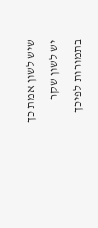שיש לשון אמת כך יש לשון שקר בתמורות לפיכך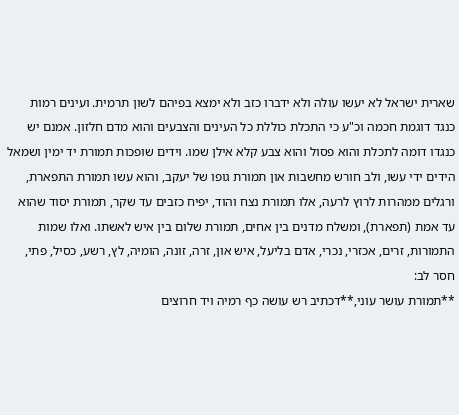שארית ישראל לא יעשו עולה ולא ידברו כזב ולא ימצא בפיהם לשון תרמית. ועינים רמות כנגד דוגמת חכמה וכ"ע כי התכלת כוללת כל העינים והצבעים והוא מדם חלזון. אמנם יש כנגדו דומה לתכלת והוא פסול והוא צבע קלא אילן שמו. וידים שופכות תמורת יד ימין ושמאל הידים ידי עשו, ולב חורש מחשבות און תמורת גופו של יעקב, והוא עשו תמורת התפארת, ורגלים ממהרות לרוץ לרעה, אלו תמורת נצח והוד, יפיח כזבים עד שקר, תמורת יסוד שהוא עד אמת (תפארת), ומשלח מדנים בין אחים, תמורת שלום בין איש לאשתו. ואלו שמות התמורות, זרים, אכזרי, נכרי, אדם בליעל, איש און, זרה, זונה, הומיה, לץ, רשע, כסיל, פתי, חסר לב:
**תמורת עושר עוני,**דכתיב רש עושה כף רמיה ויד חרוצים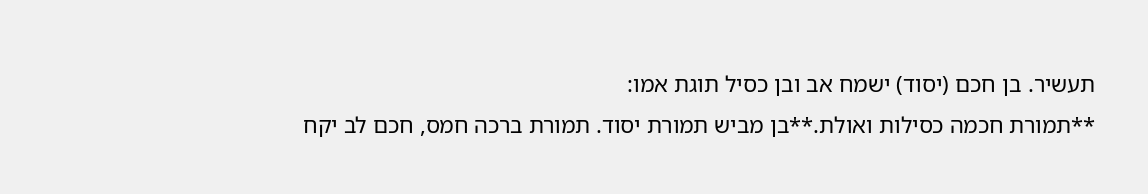תעשיר. בן חכם (יסוד) ישמח אב ובן כסיל תוגת אמו:
**תמורת חכמה כסילות ואולת.**בן מביש תמורת יסוד. תמורת ברכה חמס, חכם לב יקח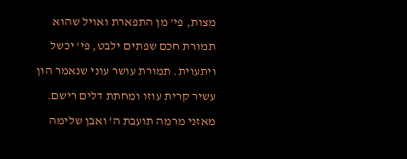מצות, פי' מן התפארת ואויל שהוא תמורת חכם שפתים ילבט, פי' יכשל ויתעוית. תמורת עושר עוני שנאמר הון עשיר קרית עוזו ומחתת דלים רישם. מאזני מרמה תועבת ה' ואבן שלימה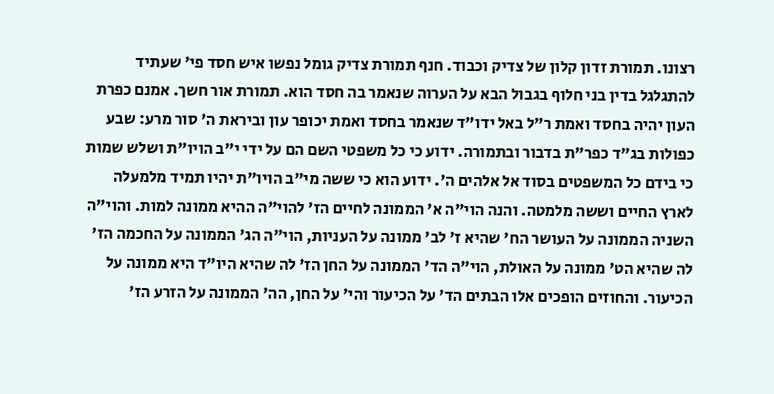רצונו. תמורת זדון קלון של צדיק וכבוד. חנף תמורת צדיק גומל נפשו איש חסד פי' שעתיד להתגלגל בדין בני חלוף בגבול הבא על הערוה שנאמר בה חסד הוא. תמורת אור חשך. אמנם כפרת העון יהיה בחסד ואמת ר"ל באל ידו"ד שנאמר בחסד ואמת יכופר עון וביראת ה' סור מרע: שבע כפולות בג"ד כפר"ת בדבור ובתמורה. ידוע כי כל משפטי השם הם על ידי י"ב הויו"ת ושלש שמות כי בידם כל המשפטים בסוד אל אלהים ה'. ידוע הוא כי ששה מי"ב הויו"ת יהיו תמיד מלמעלה לארץ החיים וששה מלמטה. והנה הוי"ה א' הממונה לחיים הז' להוי"ה ההיא ממונה למות. והוי"ה השניה הממונה על העושר הח' שהיא ז' לב' ממונה על העניות, הוי"ה הג' הממונה על החכמה הז' לה שהיא הט' ממונה על האולת, הוי"ה הד' הממונה על החן הז' לה שהיא היו"ד היא ממונה על הכיעור. והחוזים הופכים אלו הבתים הד' על הכיעור והי' על החן, הה' הממונה על הזרע הז'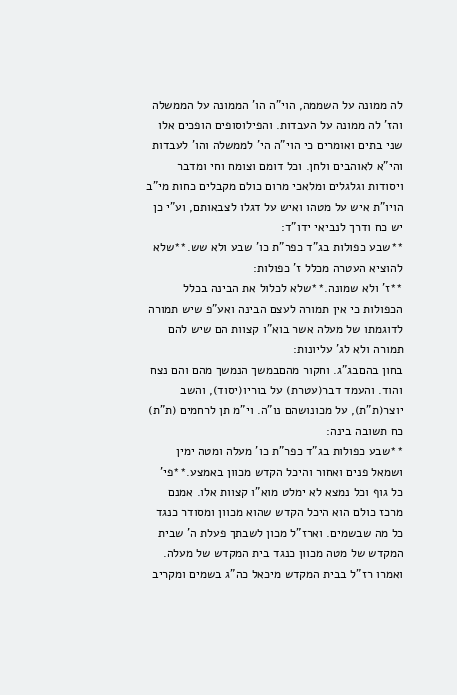לה ממונה על השממה, הוי"ה הו' הממונה על הממשלה והז' לה ממונה על העבדות. והפילוסופים הופכים אלו שני בתים ואומרים כי הוי"ה הי' לממשלה והו' לעבדות והי"א לאוהבים ולחן. וכל דומם וצומח וחי ומדבר ויסודות וגלגלים ומלאכי מרום כולם מקבלים כחות מי"ב הויו"ת איש על מטהו ואיש על דגלו לצבאותם, וע"י כן יש כח ודרך לנביאי ידו"ד:
**שבע כפולות בג"ד כפר"ת כו' שבע ולא שש.**שלא להוציא העטרה מכלל ז' כפולות:
**ז' ולא שמונה.**שלא לכלול את הבינה בכלל הכפולות כי אין תמורה לעצם הבינה ואע"פ שיש תמורה לדוגמתו של מעלה אשר בוא"ו קצוות הם שיש להם תמורה ולא לג' עליונות:
בחון בהםבג"ג. וחקור מהםבמשך הנמשך מהם והם נצח והוד. והעמד דבר(עטרת) על בוריו(יסוד), והשב יוצר(ת"ת), על מכונושהם נו"ה. וי"מ תן לרחמים (ת"ת) כח תשובה בינה:
**שבע כפולות בג"ד כפר"ת כו' מעלה ומטה ימין ושמאל פנים ואחור והיכל הקדש מכוון באמצע.**פי' כל גוף וכל נמצא לא ימלט מוא"ו קצוות אלו. אמנם מרכז כולם הוא היכל הקדש שהוא מכוון ומסודר כנגד כל מה שבשמים. וארז"ל מכון לשבתך פעלת ה' שבית המקדש של מטה מכוון כנגד בית המקדש של מעלה. ואמרו רז"ל בבית המקדש מיכאל כה"ג בשמים ומקריב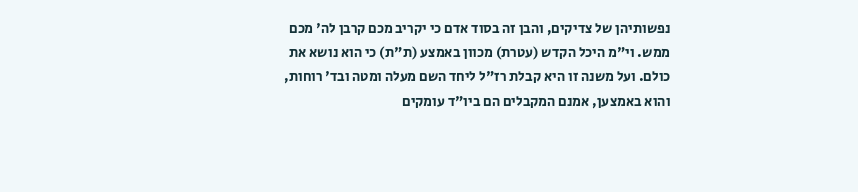נפשותיהן של צדיקים, והבן זה בסוד אדם כי יקריב מכם קרבן לה' מכם ממש. וי"מ היכל הקדש (עטרת) מכוון באמצע (ת"ת) כי הוא נושא את כולם. ועל משנה זו היא קבלת רז"ל ליחד השם מעלה ומטה ובד' רוחות, והוא באמצען, אמנם המקבלים הם ביו"ד עומקים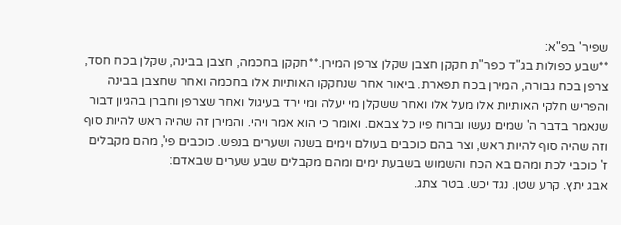שפיר' בפ"א:
**שבע כפולות בג"ד כפר"ת חקקן חצבן שקלן צרפן המירן.**חקקן בחכמה, חצבן בבינה, שקלן בכח חסד, צרפן בכח גבורה, המירן בכח תפארת. ביאור אחר שנחקקו האותיות אלו בחכמה ואחר שחצבן בבינה והפריש חלקי האותיות אלו מעל אלו ואחר ששקלן מי יעלה ומי ירד בעיגול ואחר שצרפן וחברן בהגיון דבור שנאמר בדבר ה' שמים נעשו וברוח פיו כל צבאם. ואומר כי הוא אמר ויהי. והמירן זה שהיה ראש להיות סוף וזה שהיה סוף להיות ראש, וצר בהם כוכבים בעולם וימים בשנה ושערים בנפש. כוכבים פי', מהם מקבלים ז' כוכבי לכת ומהם בא הכח והשמוש בשבעת ימים ומהם מקבלים שבע שערים שבאדם:
אבג יתץ. קרע שטן. נגד יכש. בטר צתג.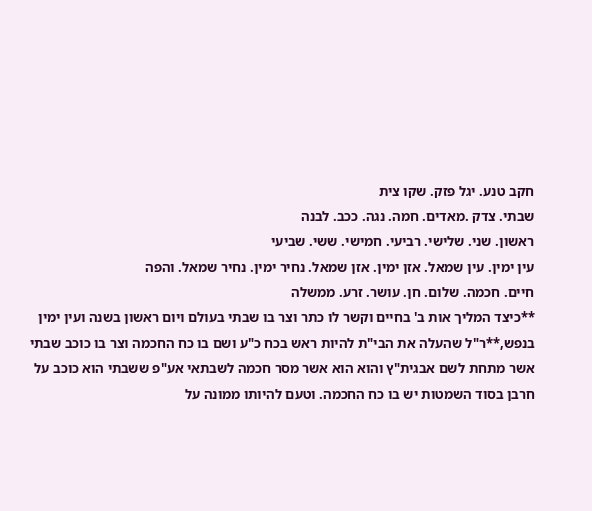חקב טנע. יגל פזק. שקו צית
שבתי. צדק .מאדים. חמה. נגה. ככב. לבנה
ראשון. שני. שלישי. רביעי. חמישי. ששי. שביעי
עין ימין. עין שמאל. אזן ימין. אזן שמאל. נחיר ימין. נחיר שמאל. והפה
חיים. חכמה. שלום. חן. עושר. זרע. ממשלה
**כיצד המליך אות ב' בחיים וקשר לו כתר וצר בו שבתי בעולם ויום ראשון בשנה ועין ימין בנפש,**ר"ל שהעלה את הבי"ת להיות ראש בכח כ"ע ושם בו כח החכמה וצר בו כוכב שבתי אשר מתחת לשם אבגית"ץ והוא הוא אשר מסר חכמה לשבתאי אע"פ ששבתי הוא כוכב על חרבן בסוד השמטות יש בו כח החכמה. וטעם להיותו ממונה על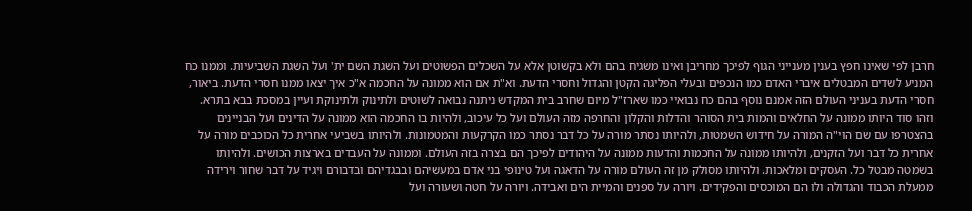חרבן לפי שאינו חפץ בענין מענייני הגוף לפיכך מחריבן ואינו משגיח בהם ולא בקשוטן אלא על השכלים הפשוטים ועל השגת השם ית' ועל השגת השביעיות. וממנו כח המניע לשדים המבטלים איברי האדם כמו הנכפים ובעלי הפליגה הקטן והגדול וחסרי הדעת. וא"ת אם הוא ממונה על החכמה א"כ איך יצאו ממנו חסרי הדעת. ביאור, חסרי הדעת בעניני העולם הזה אמנם נוסף בהם כח נבואיי כמו שארז"ל מיום שחרב בית המקדש ניתנה נבואה לשוטים ולתינוק ולתינוקת ועיין במסכת בבא בתרא. וזהו סוד היותו ממונה על החלאים והמות בית הסוהר והדלות והקלון והחרפה מזה העולם ועל כל עיכוב, ולהיות בו החכמה הוא ממונה על הדינים ועל הבניינים בהצטרפו עם שם הוי"ה המורה על חידוש השמטות, ולהיותו נסתר מורה על כל דבר נסתר כמו הקרקעות והמטמונות. ולהיותו בשביעי אחרית כל הכוכבים מורה על אחרית כל דבר ועל הזקנים, ולהיותו ממונה על החכמות והדעות ממונה על היהודים לפיכך הם בצרה בזה העולם. וממונה על העבדים בארצות הכושים. ולהיותו בשמטה מבטל כל. העסקים ומלאכות. ולהיותו מסולק מן זה העולם מורה על הדאגה ועל טינופי בני אדם במעשיהם ובבגדיהם ובדבורם ויגיד על דבר שחור וירידה ממעלת הכבוד והגדולה ולו הם המוכסים והפקידים. ויורה על ספנים והמיית הים ואבידה. ויורה על חטה ושעורה ועל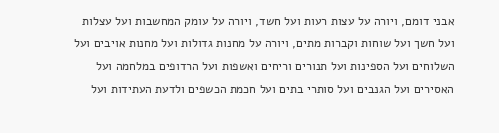אבני דומם, ויורה על עצות רעות ועל חשד, ויורה על עומק המחשבות ועל עצלות ועל חשך ועל שוחות וקברות מתים, ויורה על מחנות גדולות ועל מחנות אויבים ועל השלוחים ועל הספינות ועל תנורים וריחים ואשפות ועל הרדופים במלחמה ועל האסירים ועל הגנבים ועל סותרי בתים ועל חכמת הכשפים ולדעת העתידות ועל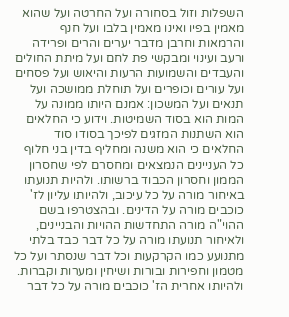השפלות וזול בסחורה ועל החרטה ועל שהוא מאמין בפיו ואינו מאמין בלבו ועל חנף והרמאות וחרבן מדבר יערים והרים ופרידה ורעב ועינוי ומבקשי פת לחם ועל מיתת החולים והעבדים והשמועות הרעות והיאוש ועל פסחים ועל עורים וכופרים ועל תוחלת ממושכה ועל תנאים ועל המשכון: אמנם היותו ממונה על המות הוא בסוד השמיטות. וידוע כי החלאים הוא השתנות המזגים לפיכך בסודו סוד החלאים כי הוא משנה ומחליף בדין בני חלוף כל העניינים הנמצאים ומחסרם לפי שחסרון הממון וחסרון הכבוד ברשותו. ולהיות תנועתו באיחור מורה על כל עיכוב, ולהיותו עליון לז' כוכבים מורה על הדינים. ובהצטרפו בשם ההוי"ה מורה התחדשות ההויות והבניינים, ולאיחור תנועתו מורה על כל דבר כבד בלתי מתנועע כמו הקרקעות וכל דבר שנסתר ועל כל מטמון וחפירות ובורות ושיחין ומערות וקברות. ולהיותו אחרית הז' כוכבים מורה על כל דבר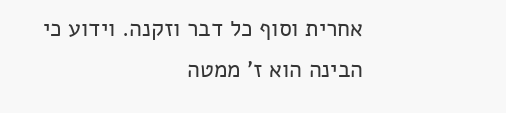אחרית וסוף כל דבר וזקנה. וידוע כי הבינה הוא ז' ממטה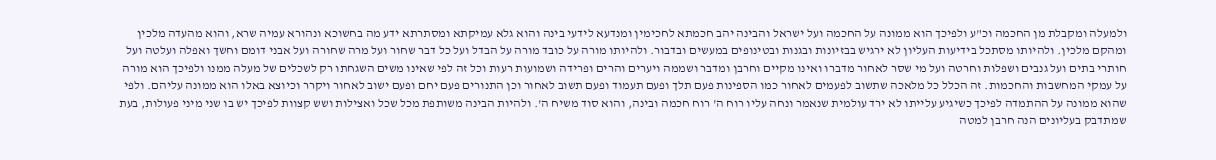ולמעלה ומקבלת מן החכמה וכ"ע ולפיכך הוא ממונה על החכמה ועל ישראל והבינה יהב חכמתא לחכימין ומנדעא לידעי בינה והוא גלא עמיקתא ומסתרתא ידע מה בחשוכא ונהורא עמיה שרא, והוא מהעדה מלכין ומהקם מלכין. ולהיותו מסתכל בידיעות העליון לא ירגיש בבזיונות ובגנות ובטינופים במעשים ובדבור. ולהיותו מורה על כובד מורה על הבדל ועל כל דבר שחור ועל מרה שחורה ועל אבני דומם וחשך ואפלה ועלטה ועל חותרי בתים ועל גנבים ושפלות וחרטה ועל מי שסר לאחור מדברו ואינו מקיים וחרבן ומדבר ושממה ויערים והרים ופרידה ושמועות רעות וכל זה לפי שאינו משים השגחתו רק לשכלים של מעלה ממנו ולפיכך הוא מורה על עמקי המחשבות והחכמות. זה הכלל כל מלאכה שתשוב לפעמים לאחור כמו הספינות פעם תלך ופעם תעמוד ופעם תשוב לאחור וכן התנורים פעם יחם ופעם ישוב לאחור ויקרר וכיוצא באלו הוא ממונה עליהם. ולפי שהוא ממונה על ההתמדה לפיכך כשיגיע עלייתו לא ירד עולמית שנאמר ונחה עליו רוח ה' רוח חכמה ובינה, והוא סוד משיח ה'. ולהיות הבינה משותפת מכל שכל ואצילות ושש קצוות לפיכך יש בו שני מיני פעולות, בעת שמתדבק בעליונים הנה חרבן למטה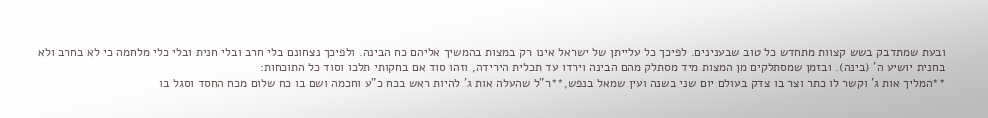ובעת שמתדבק בשש קצוות מתחדש כל טוב שבענינים. לפיכך כל עלייתן של ישראל אינו רק במצות בהמשיך אליהם כח הבינה. ולפיכך נצחונם בלי חרב ובלי חנית ובלי כלי מלחמה כי לא בחרב ולא בחנית יושיע ה' (בינה). ובזמן שמסתלקים מן המצות מיד מסתלק מהם הבינה וירדו עד תכלית הירידה, וזהו סוד אם בחקותי תלכו וסוד כל התוכחות:
**המליך אות ג' וקשר לו כתר וצר בו צדק בעולם יום שני בשנה ועין שמאל בנפש,**ר"ל שהעלה אות ג' להיות ראש בכח כ"ע וחכמה ושם בו כח שלום מכח החסד וסגל בו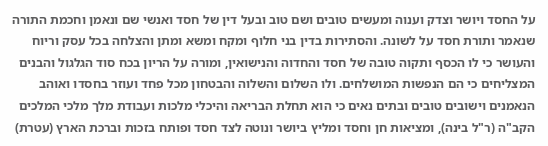על החסד ויושר וצדק וענוה ומעשים טובים ושם טוב ובעל דין של חסד ואנשי שם ונאמן וחכמת התורה שנאמר ותורת חסד על לשונה. והסתירות בדין בני חלוף ומקח ומשא ומתן והצלחה בכל עסק וריוח והעושר כי לו הכסף ותקוה טובה של חסד והחדוה והנישואין, ומורה על הריון בכח סוד הגלגול והבנים המצליחים כי הם הנפשות המושלחים. ולו השלום והשלוה והבטחון מכל פחד ועוזר בחסדו ואוהב הנאמנים וישובים טובים ובתים נאים כי הוא תחלת הבריאה והיכלי מלכות ועבודת מלך מלכי המלכים הקב"ה (ר"ל בינה), ומציאות חן וחסד ומליץ ביושר ונוטה לצד חסד ופותח בזכות וברכת הארץ (עטרת)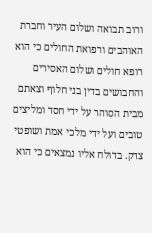ורוב תבואה ושלום העיר וחברת האוהבים ורפואת החולים כי הוא רופא חולים ושלום האסירים והחבושים בדין בני חלוף וצאתם מבית הסוהר על ידי חסד ומליצים טובים ועל ידי מלכי אמת ושופטי צדק. בדולח אליו נמצאים כי הוא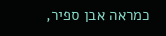כמראה אבן ספיר,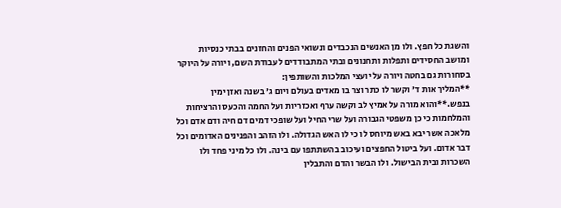והשגת כל חפץ. ולו מן האנשים הנכבדים ונשואי הפנים והחזנים בבתי כנסיות ומושב החסידים ותפלות ותחנונים ובתי המתבודדים לעבודת השם, ויורה על היוקר בסחורות גם בחטה ויורה על יועצי המלכות והשותפין:
**המליך אות ד' וקשר לו כתר וצר בו מאדים בעולם ויום ג' בשנה ואזן ימין בנפש.**והוא מורה על אמיץ לב וקשה ערף ואכזריות ועל החמה והכעס והרציחות והמלחמות כי כן משפטי הגבורה ועל שרי החיל ועל שופכי דמים דם חיה ודם אדם וכל מלאכה אשר יבא באש מיוחס לו כי לו האש הגדולה. ולו הזהב והפנינים האדומים וכל דבר אדום. ועל ביטול החפצים ועיכוב בהשתתפו עם בינה. ולו כל מיני פחד ולו השכרות ובית הבישול. ולו הבשר והדם והתבלין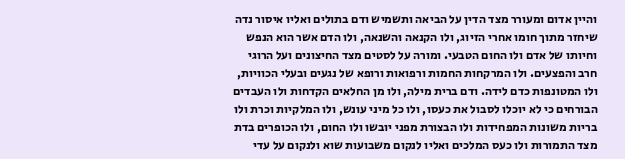והיין אדום ומעורר מצד הדין על הביאה ותשמיש ודם בתולים ואליו איסור נדה שיחזר מתוך חומו אחרי הזיוג, ולו הקנאה והשנאה, ולו הדם אשר הוא הנפש וחיותו של אדם ולו החום הטבעי. ומורה על לסטים מצד החיצונים ועל הרוגי חרב והפצעים. ולו המרקחות החמות ורפואות ורופא של נגעים ובעלי הכוויות, ולו המטונפות כדם לידה. ודם ברית מילה, ולו מן החלאים הקדחות ולו העבדים הבורחים כי לא יוכלו לסבול את כעסו, ולו כל מיני עונש, ולו המלקיות וכרת ולו בריות משונות המפחידות ולו הבצורת מפני יובשו ולו החום, ולו הכופרים בדת מצד התמורות ולו כעס המלכים ואליו לנקום משבועות שוא ולנקום על עדי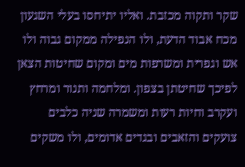שקר ותקוה מכזבת. ואליו יתיחסו בעלי השגעון מכח אבוד הדעת, ולו הנפילה ממקום גבוה ולו אש וגפרית ומשרפות מים ומקום שחיטות הצאן לפיכך שחיטתן בצפון. ומלחמה ותנור ומרחץ ועקרב וחיות רעות ומשמרה שניה כלבים צועקים והזאבים ובגדים אדומים, ולו משקים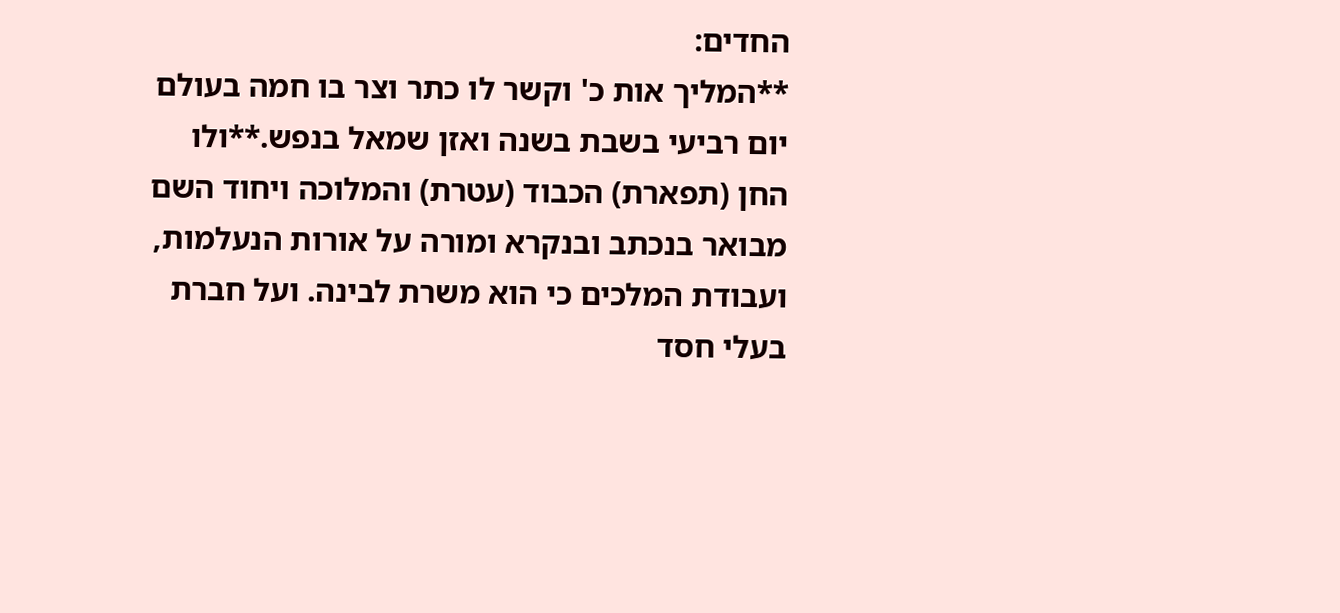החדים:
**המליך אות כ' וקשר לו כתר וצר בו חמה בעולם יום רביעי בשבת בשנה ואזן שמאל בנפש.**ולו החן (תפארת) הכבוד (עטרת) והמלוכה ויחוד השם מבואר בנכתב ובנקרא ומורה על אורות הנעלמות, ועבודת המלכים כי הוא משרת לבינה. ועל חברת בעלי חסד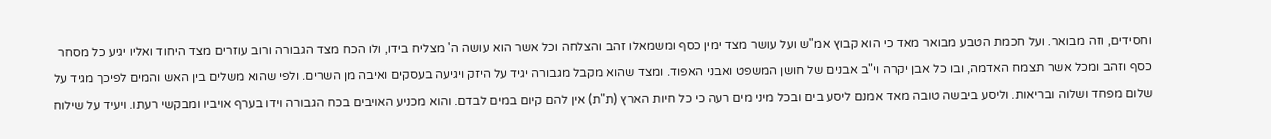וחסידים, וזה מבואר. ועל חכמת הטבע מבואר מאד כי הוא קבוץ אמ"ש ועל עושר מצד ימין כסף ומשמאלו זהב והצלחה וכל אשר הוא עושה ה' מצליח בידו, ולו הכח מצד הגבורה ורוב עוזרים מצד היחוד ואליו יגיע כל מסחר כסף וזהב ומכל אשר תצמח האדמה, ובו כל אבן יקרה וי"ב אבנים של חושן המשפט ואבני האפוד. ומצד שהוא מקבל מגבורה יגיד על היזק ויגיעה בעסקים ואיבה מן השרים. ולפי שהוא משלים בין האש והמים לפיכך מגיד על שלום מפחד ושלוה ובריאות. וליסע ביבשה טובה מאד אמנם ליסע בים ובכל מיני מים רעה כי כל חיות הארץ (ת"ת) אין להם קיום במים לבדם. והוא מכניע האויבים בכח הגבורה וידו בערף אויביו ומבקשי רעתו. ויעיד על שילוח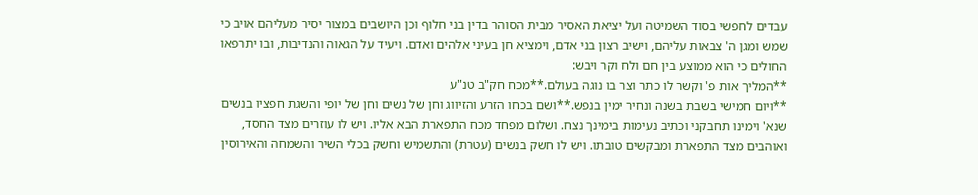עבדים לחפשי בסוד השמיטה ועל יציאת האסיר מבית הסוהר בדין בני חלוף וכן היושבים במצור יסיר מעליהם אויב כי שמש ומגן ה' צבאות עליהם, וישיב רצון בני אדם, וימציא חן בעיני אלהים ואדם. ויעיד על הגאוה והנדיבות, ובו יתרפאו החולים כי הוא ממוצע בין חם ולח וקר ויבש:
**המליך אות פ' וקשר לו כתר וצר בו נוגה בעולם.**מכח חק"ב טנ"ע
**ויום חמישי בשבת בשנה ונחיר ימין בנפש.**ושם בכחו הזרע והזיווג וחן של נשים וחן של יופי והשגת חפציו בנשים שנא' וימינו תחבקני וכתיב נעימות בימינך נצח. ושלום מפחד מכח התפארת הבא אליו. ויש לו עוזרים מצד החסד, ואוהבים מצד התפארת ומבקשים טובתו. ויש לו חשק בנשים (עטרת) והתשמיש וחשק בכלי השיר והשמחה והאירוסין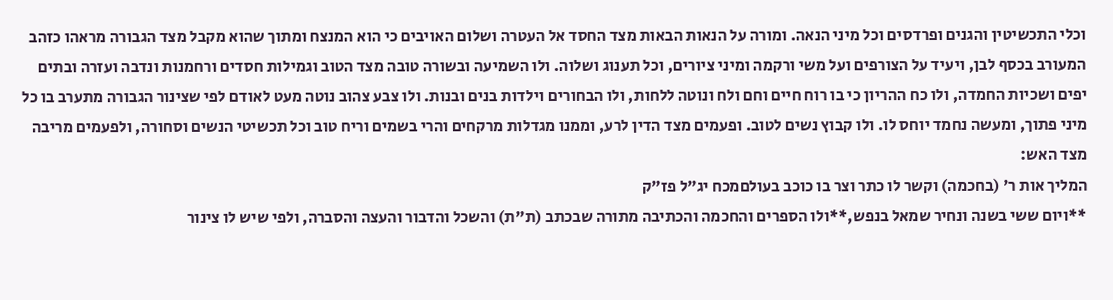וכלי התכשיטין והגנים ופרדסים וכל מיני הנאה. ומורה על הנאות הבאות מצד החסד אל העטרה ושלום האויבים כי הוא המנצח ומתוך שהוא מקבל מצד הגבורה מראהו כזהב המעורב בכסף לבן, ויעיד על הצורפים ועל משי ורקמה ומיני ציורים, וכל תענוג ושלוה. ולו השמיעה ובשורה טובה מצד הטוב וגמילות חסדים ורחמנות ונדבה ועזרה ובתים יפים ושכיות החמדה, ולו כח ההריון כי בו רוח חיים וחם ולח ונוטה ללחות, ולו הבחורים וילדות בנים ובנות. ולו צבע צהוב נוטה מעט לאודם לפי שצינור הגבורה מתערב בו כל מיני פתוך, ומעשה נחמד יוחס לו. ולו קבוץ נשים לטוב. ופעמים מצד הדין לרע, וממנו מגדלות מרקחים והרי בשמים וריח טוב וכל תכשיטי הנשים וסחורה, ולפעמים מריבה מצד האש:
המליך אות ר' (בחכמה) וקשר לו כתר וצר בו כוכב בעולםמכח יג"ל פז"ק
**ויום ששי בשנה ונחיר שמאל בנפש,**ולו הספרים והחכמה והכתיבה מתורה שבכתב (ת"ת) והשכל והדבור והעצה והסברה, ולפי שיש לו צינור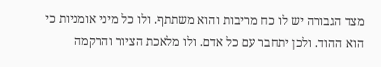מצד הגבורה יש לו כח מריבות והוא משתתף. ולו כל מיני אומניות כי הוא ההוד. ולכן יתחבר עם כל אדם. ולו מלאכת הציור והרקמה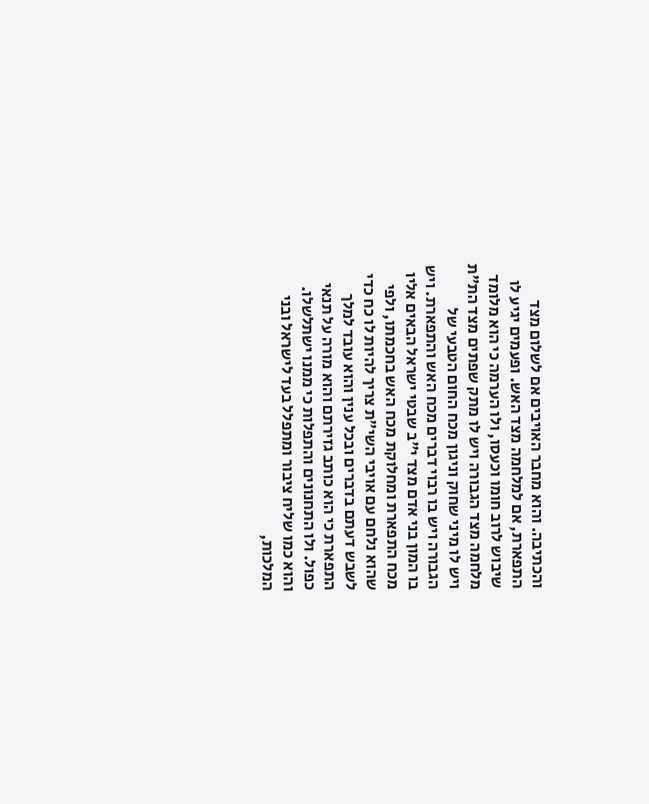והכתיבה. והוא מחבר האויבים אם לשלום מצד התפארת, אם למלחמה מצד האש. ופעמים יגיע לו שיבוש לרוב חומו וכעסו, ולו הערמה כי הוא מלומד מלחמה מצד הגבורה ויש לו מתק שפתים מצד הת"ת ויש לו מיני שחוק וניגון מכח החום הטבעי של הגבורה ויש בו רבוי דברים מכח האש והתפארת. ויש בו המון בני אדם מצד י"ב שבטי ישראל הבאים אליו מכח התפארת ומחלוקת מכח האש בחכמתו, ולפי שהוא נלחם עם אויבי השי"ת צריך להיות לו כח כדי לשבש דעתם בדברים ובכל ענין והוא עובד למלך התפארת כי הוא כותב גזירתם והוא מורה על תנאי כפול. ולו התחנונים והתפלות כי ממנו ישתלשלו. והוא כמו שליח ציבור ומתפלל בעד לישראל ובני המלכות,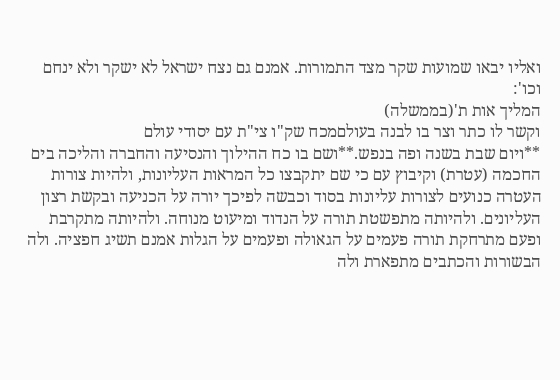ואליו יבאו שמועות שקר מצד התמורות. אמנם גם נצח ישראל לא ישקר ולא ינחם וכו':
המליך אות ת'(בממשלה)
וקשר לו כתר וצר בו לבנה בעולםמכח שק"ו צי"ת עם יסודי עולם
**ויום שבת בשנה ופה בנפש.**ושם בו כח ההילוך והנסיעה והחברה והליכה בים החכמה (עטרת) וקיבוץ עם כי שם יתקבצו כל המראות העליונות, ולהיות צורות העטרה כנועים לצורות עליונות בסוד וכבשה לפיכך יורה על הכניעה ובקשת רצון העליונים. ולהיותה מתפשטת תורה על הנדוד ומיעוט מנוחה. ולהיותה מתקרבת ופעם מתרחקת תורה פעמים על הגאולה ופעמים על הגלות אמנם תשיג חפציה. ולה הבשורות והכתבים מתפארת ולה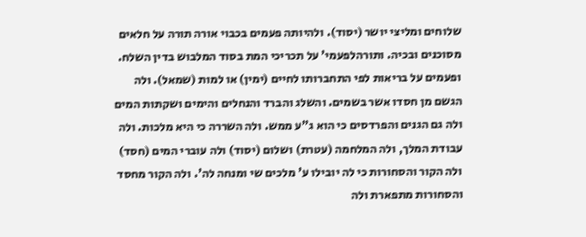שלוחים ומליצי יושר (יסוד). ולהיותה פעמים בכבוי אורה תורה על חלאים מסוכנים ובכיה. ותורהלפעמי' על תכריכי המת בסוד המלבוש בדין השלח. ופעמים על בריאות לפי התחברותו לחיים (ימין) או למות (שמאל). ולה הגשם מן חסדו אשר בשמים. והשלג והברד והנחלים והימים ושקתות המים ולה גם הגנים והפרדסים כי הוא ג"ע ממש. ולה השררה כי היא מלכות. ולה עבודת המלך, ולה המלחמה (עטרת) ושלום (יסוד) ולה עוברי המים (חסד) ולה הקור והסחורות כי לה יובילו ע' מלכים שי ומנחה לה'. ולה הקור מחסד והסחורות מתפארת ולה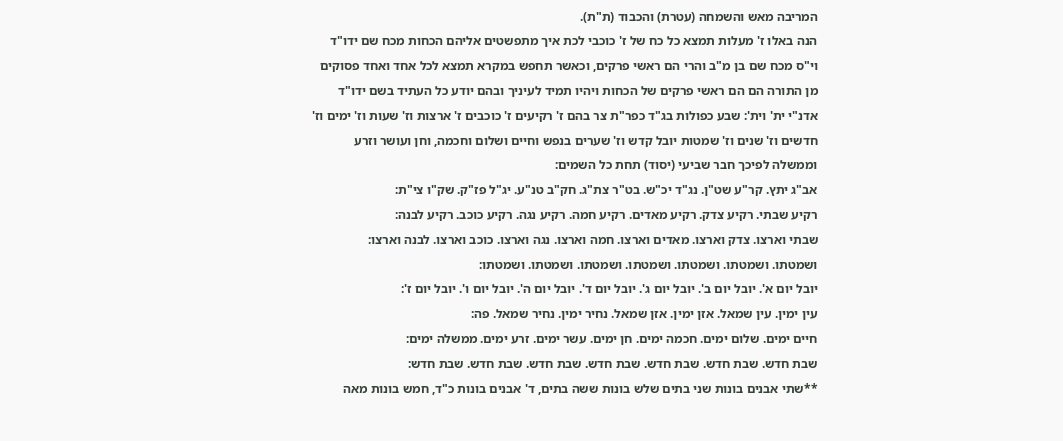המריבה מאש והשמחה (עטרת) והכבוד (ת"ת).
הנה באלו ז' מעלות תמצא כל כח של ז' כוכבי לכת איך מתפשטים אליהם הכחות מכח שם ידו"ד וי"ס מכח שם בן מ"ב והרי הם ראשי פרקים, וכאשר תחפש במקרא תמצא לכל אחד ואחד פסוקים מן התורה הם הם ראשי פרקים של הכחות ויהיו תמיד לעיניך ובהם יודע כל העתיד בשם ידו"ד אדנ"י ית' וית': שבע כפולות בג"ד כפר"ת צר בהם ז' רקיעים ז' כוכבים ז' ארצות וז' שעות וז' ימים וז' חדשים וז' שנים וז' שמטות יובל קדש וז' שערים בנפש וחיים ושלום וחכמה, וחן ועושר וזרע וממשלה לפיכך חבר שביעי (יסוד) תחת כל השמים:
אב"ג יתץ. קר"ע שט"ן. נג"ד יכ"ש. בט"ר צת"ג. חק"ב טנ"ע. יג"ל פז"ק. שק"ו צי"ת:
רקיע שבתי. רקיע צדק. רקיע מאדים. רקיע חמה. רקיע נגה. רקיע כוכב. רקיע לבנה:
שבתי וארצו. צדק וארצו. מאדים וארצו. חמה וארצו. נגה וארצו. כוכב וארצו. לבנה וארצו:
ושמטתו. ושמטתו. ושמטתו. ושמטתו. ושמטתו. ושמטתו. ושמטתו:
יובל יום א'. יובל יום ב'. יובל יום ג'. יובל יום ד'. יובל יום ה'. יובל יום ו'. יובל יום ז':
עין ימין. עין שמאל. אזן ימין. אזן שמאל. נחיר ימין. נחיר שמאל. פה:
חיים ימים. שלום ימים. חכמה ימים. חן ימים. עשר ימים. זרע ימים. ממשלה ימים:
שבת חדש. שבת חדש. שבת חדש. שבת חדש. שבת חדש. שבת חדש. שבת חדש:
**שתי אבנים בונות שני בתים שלש בונות ששה בתים, ד' אבנים בונות כ"ד, חמש בונות מאה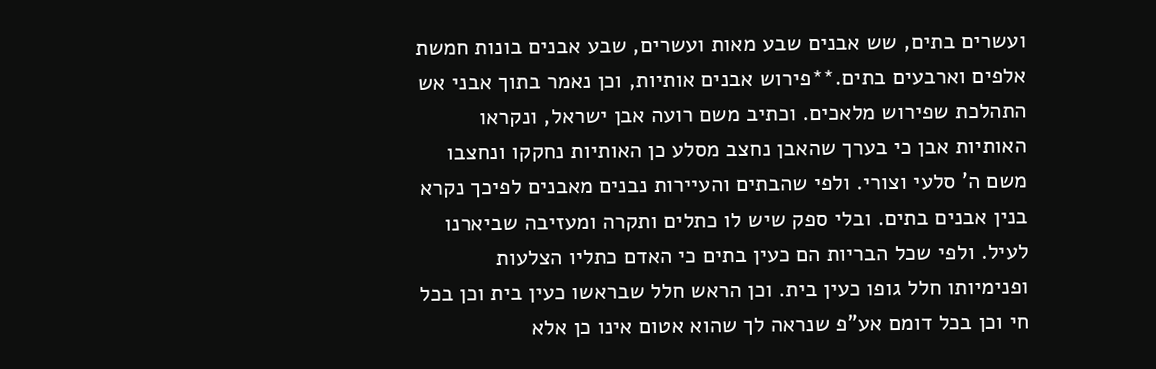ועשרים בתים, שש אבנים שבע מאות ועשרים, שבע אבנים בונות חמשת אלפים וארבעים בתים.**פירוש אבנים אותיות, וכן נאמר בתוך אבני אש התהלכת שפירוש מלאכים. וכתיב משם רועה אבן ישראל, ונקראו האותיות אבן כי בערך שהאבן נחצב מסלע כן האותיות נחקקו ונחצבו משם ה' סלעי וצורי. ולפי שהבתים והעיירות נבנים מאבנים לפיכך נקרא בנין אבנים בתים. ובלי ספק שיש לו כתלים ותקרה ומעזיבה שביארנו לעיל. ולפי שכל הבריות הם כעין בתים כי האדם כתליו הצלעות ופנימיותו חלל גופו כעין בית. וכן הראש חלל שבראשו כעין בית וכן בכל חי וכן בכל דומם אע"פ שנראה לך שהוא אטום אינו כן אלא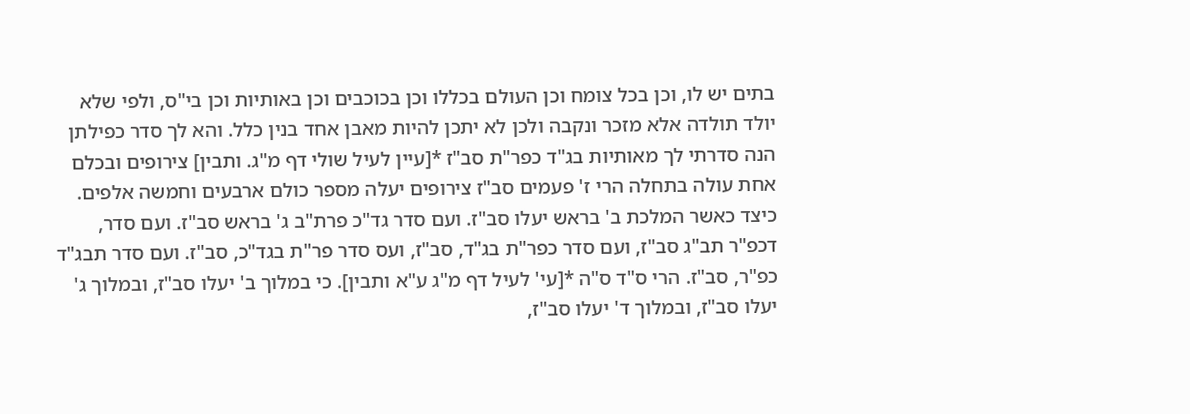בתים יש לו, וכן בכל צומח וכן העולם בכללו וכן בכוכבים וכן באותיות וכן בי"ס, ולפי שלא יולד תולדה אלא מזכר ונקבה ולכן לא יתכן להיות מאבן אחד בנין כלל. והא לך סדר כפילתן הנה סדרתי לך מאותיות בג"ד כפר"ת סב"ז *[עיין לעיל שולי דף מ"ג. ותבין] צירופים ובכלם אחת עולה בתחלה הרי ז' פעמים סב"ז צירופים יעלה מספר כולם ארבעים וחמשה אלפים. כיצד כאשר המלכת ב' בראש יעלו סב"ז. ועם סדר גד"כ פרת"ב ג' בראש סב"ז. ועם סדר, דכפ"ר תב"ג סב"ז, ועם סדר כפר"ת בג"ד, סב"ז, ועס סדר פר"ת בגד"כ, סב"ז. ועם סדר תבג"ד כפ"ר, סב"ז. הרי ס"ד ס"ה *[עי' לעיל דף מ"ג ע"א ותבין]. כי במלוך ב' יעלו סב"ז, ובמלוך ג' יעלו סב"ז, ובמלוך ד' יעלו סב"ז,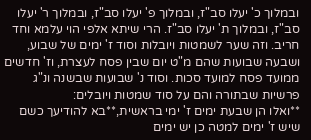ובמלוך כ' יעלו סב"ז, ובמלוך פ' יעלו סב"ז, ובמלוך ר' יעלו סב"ז, ובמלוך ת' יעלו סב"ז. הרי שיתא אלפי הוי עלמא וחד חריב. וזה שער לשמטות ויובלות וסוד ז' ימים של שבוע, ושבעה שבועות שהם מ"ט יום שבין פסח לעצרת, וז' חדשים ממועד פסח למועד סכות. וסוד נ' שבועות שבשנה ונ"ג פרשיות שבתורה והם על סוד שמטות ויובלים:
**ואלו הן שבעת ימים ז' ימי בראשית,**בא להודיעך כשם שיש ז' ימים למטה כן יש ימים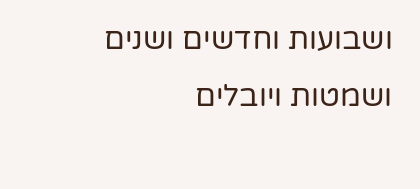ושבועות וחדשים ושנים ושמטות ויובלים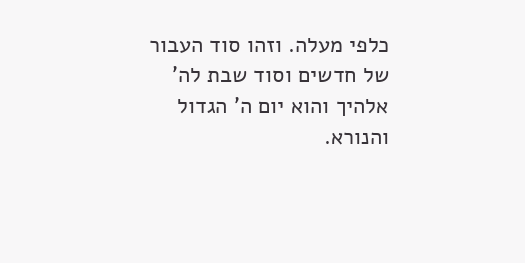כלפי מעלה. וזהו סוד העבור של חדשים וסוד שבת לה' אלהיך והוא יום ה' הגדול והנורא.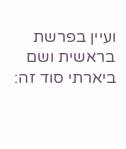ועיין בפרשת בראשית ושם ביארתי סוד זה: